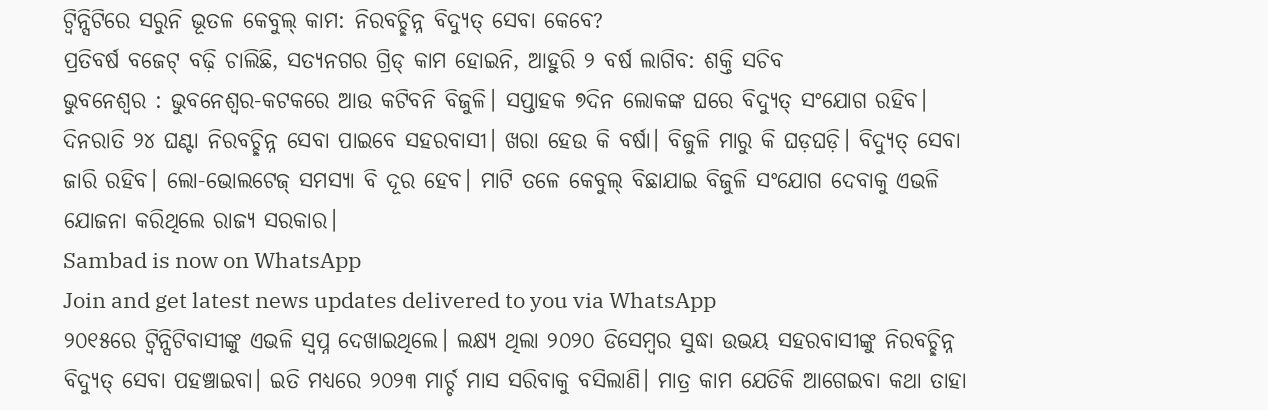ଟ୍ବିନ୍ସିଟିରେ ସରୁନି ଭୂତଳ କେବୁଲ୍ କାମ: ନିରବଚ୍ଛିନ୍ନ ବିଦ୍ୟୁତ୍ ସେବା କେବେ?
ପ୍ରତିବର୍ଷ ବଜେଟ୍ ବଢ଼ି ଚାଲିଛି, ସତ୍ୟନଗର ଗ୍ରିଡ୍ କାମ ହୋଇନି, ଆହୁରି ୨ ବର୍ଷ ଲାଗିବ: ଶକ୍ତି ସଚିବ
ଭୁବନେଶ୍ୱର : ଭୁବନେଶ୍ବର-କଟକରେ ଆଉ କଟିବନି ବିଜୁଳି। ସପ୍ତାହକ ୭ଦିନ ଲୋକଙ୍କ ଘରେ ବିଦ୍ୟୁତ୍ ସଂଯୋଗ ରହିବ। ଦିନରାତି ୨୪ ଘଣ୍ଟା ନିରବଚ୍ଛିନ୍ନ ସେବା ପାଇବେ ସହରବାସୀ। ଖରା ହେଉ କି ବର୍ଷା। ବିଜୁଳି ମାରୁ କି ଘଡ଼ଘଡ଼ି। ବିଦ୍ୟୁତ୍ ସେବା ଜାରି ରହିବ। ଲୋ-ଭୋଲଟେଜ୍ ସମସ୍ୟା ବି ଦୂର ହେବ। ମାଟି ତଳେ କେବୁଲ୍ ବିଛାଯାଇ ବିଜୁଳି ସଂଯୋଗ ଦେବାକୁ ଏଭଳି ଯୋଜନା କରିଥିଲେ ରାଜ୍ୟ ସରକାର।
Sambad is now on WhatsApp
Join and get latest news updates delivered to you via WhatsApp
୨୦୧୫ରେ ଟ୍ବିନ୍ସିଟିବାସୀଙ୍କୁ ଏଭଳି ସ୍ବପ୍ନ ଦେଖାଇଥିଲେ। ଲକ୍ଷ୍ୟ ଥିଲା ୨୦୨୦ ଡିସେମ୍ବର ସୁଦ୍ଧା ଉଭୟ ସହରବାସୀଙ୍କୁ ନିରବଚ୍ଛିନ୍ନ ବିଦ୍ୟୁତ୍ ସେବା ପହଞ୍ଚାଇବା। ଇତି ମଧ୍ୟରେ ୨୦୨୩ ମାର୍ଚ୍ଚ ମାସ ସରିବାକୁ ବସିଲାଣି। ମାତ୍ର କାମ ଯେତିକି ଆଗେଇବା କଥା ତାହା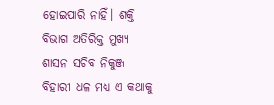ହୋଇପାରି ନାହିଁ। ଶକ୍ତି ବିଭାଗ ଅତିରିକ୍ତ ମୁଖ୍ୟ ଶାସନ ସଚିବ ନିକୁଞ୍ଜ ବିହାରୀ ଧଳ ମଧ୍ୟ ଏ କଥାକୁ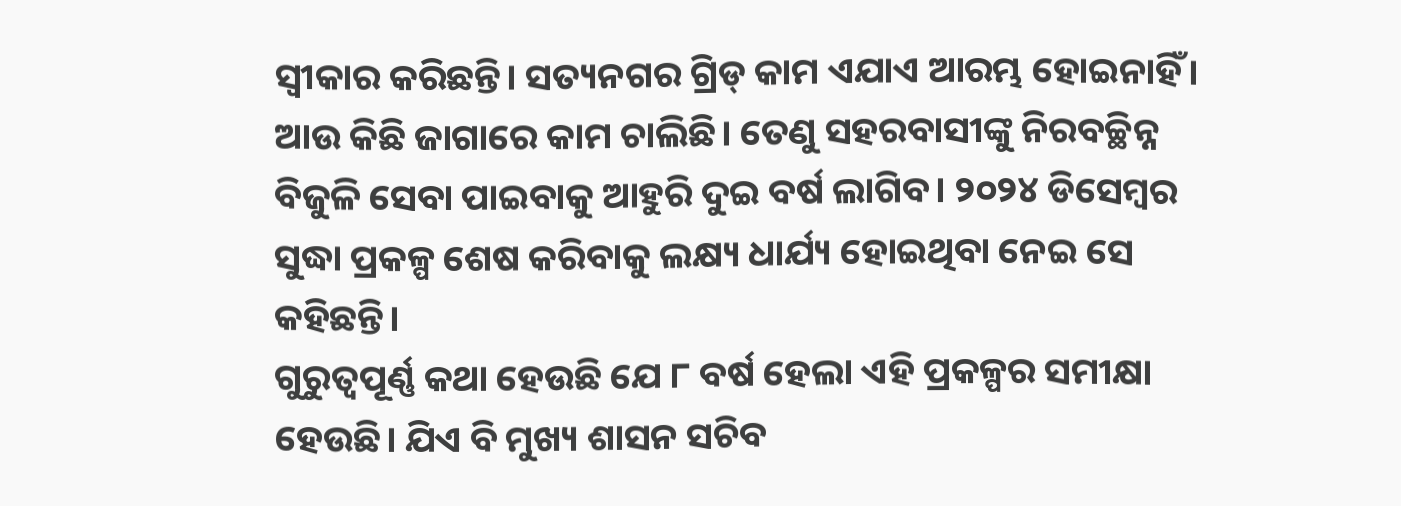ସ୍ବୀକାର କରିଛନ୍ତି। ସତ୍ୟନଗର ଗ୍ରିଡ୍ କାମ ଏଯାଏ ଆରମ୍ଭ ହୋଇନାହିଁ। ଆଉ କିଛି ଜାଗାରେ କାମ ଚାଲିଛି। ତେଣୁ ସହରବାସୀଙ୍କୁ ନିରବଚ୍ଛିନ୍ନ ବିଜୁଳି ସେବା ପାଇବାକୁ ଆହୁରି ଦୁଇ ବର୍ଷ ଲାଗିବ। ୨୦୨୪ ଡିସେମ୍ବର ସୁଦ୍ଧା ପ୍ରକଳ୍ପ ଶେଷ କରିବାକୁ ଲକ୍ଷ୍ୟ ଧାର୍ଯ୍ୟ ହୋଇଥିବା ନେଇ ସେ କହିଛନ୍ତି।
ଗୁରୁତ୍ବପୂର୍ଣ୍ଣ କଥା ହେଉଛି ଯେ ୮ ବର୍ଷ ହେଲା ଏହି ପ୍ରକଳ୍ପର ସମୀକ୍ଷା ହେଉଛି। ଯିଏ ବି ମୁଖ୍ୟ ଶାସନ ସଚିବ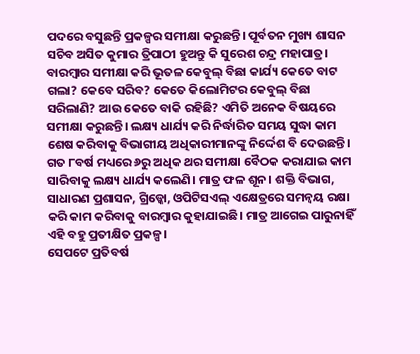ପଦରେ ବସୁଛନ୍ତି ପ୍ରକଳ୍ପର ସମୀକ୍ଷା କରୁଛନ୍ତି। ପୂର୍ବତନ ମୁଖ୍ୟ ଶାସନ ସଚିବ ଅସିତ କୁମାର ତ୍ରିପାଠୀ ହୁଅନ୍ତୁ କି ସୁରେଶ ଚନ୍ଦ୍ର ମହାପାତ୍ର। ବାରମ୍ବାର ସମୀକ୍ଷା କରି ଭୂତଳ କେବୁଲ୍ ବିଛା କାର୍ଯ୍ୟ କେତେ ବାଟ ଗଲା? କେବେ ସରିବ? କେତେ କିଲୋମିଟର କେବୁଲ୍ ବିଛା ସରିଲାଣି? ଆଉ କେତେ ବାକି ରହିଛି? ଏମିତି ଅନେକ ବିଷୟରେ ସମୀକ୍ଷା କରୁଛନ୍ତି। ଲକ୍ଷ୍ୟ ଧାର୍ଯ୍ୟ କରି ନିର୍ଦ୍ଧାରିତ ସମୟ ସୁଦ୍ଧା କାମ ଶେଷ କରିବାକୁ ବିଭାଗୀୟ ଅଧିକାରୀମାନଙ୍କୁ ନିର୍ଦ୍ଦେଶ ବି ଦେଉଛନ୍ତି। ଗତ ୮ବର୍ଷ ମଧ୍ୟରେ ୬ରୁ ଅଧିକ ଥର ସମୀକ୍ଷା ବୈଠକ କରାଯାଇ କାମ ସାରିବାକୁ ଲକ୍ଷ୍ୟ ଧାର୍ଯ୍ୟ କଲେଣି। ମାତ୍ର ଫଳ ଶୂନ। ଶକ୍ତି ବିଭାଗ, ସାଧାରଣ ପ୍ରଶାସନ, ଗ୍ରିଡ୍କୋ, ଓପିଟିସଏଲ୍ ଏକ୍ଷେତ୍ରରେ ସମନ୍ୱୟ ରକ୍ଷା କରି କାମ କରିବାକୁ ବାରମ୍ବାର କୁହାଯାଇଛି। ମାତ୍ର ଆଗେଇ ପାରୁନାହିଁ ଏହି ବହୁ ପ୍ରତୀକ୍ଷିତ ପ୍ରକଳ୍ପ।
ସେପଟେ ପ୍ରତିବର୍ଷ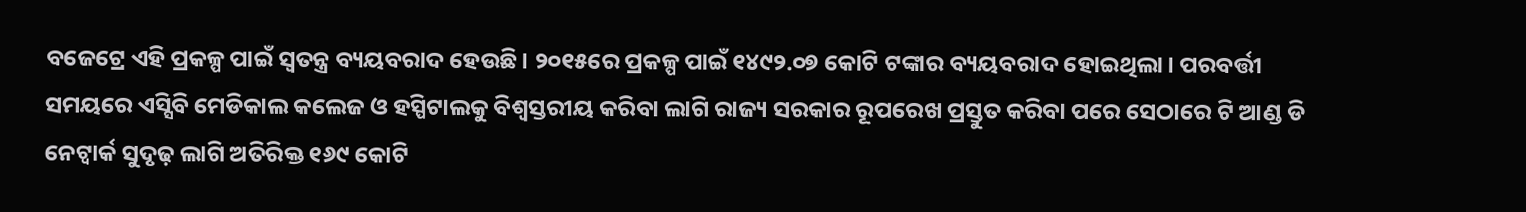ବଜେଟ୍ରେ ଏହି ପ୍ରକଳ୍ପ ପାଇଁ ସ୍ବତନ୍ତ୍ର ବ୍ୟୟବରାଦ ହେଉଛି। ୨୦୧୫ରେ ପ୍ରକଳ୍ପ ପାଇଁ ୧୪୯୨.୦୭ କୋଟି ଟଙ୍କାର ବ୍ୟୟବରାଦ ହୋଇଥିଲା। ପରବର୍ତ୍ତୀ ସମୟରେ ଏସ୍ସିବି ମେଡିକାଲ କଲେଜ ଓ ହସ୍ପିଟାଲକୁ ବିଶ୍ବସ୍ତରୀୟ କରିବା ଲାଗି ରାଜ୍ୟ ସରକାର ରୂପରେଖ ପ୍ରସ୍ତୁତ କରିବା ପରେ ସେଠାରେ ଟି ଆଣ୍ଡ ଡି ନେଟ୍ୱାର୍କ ସୁଦୃଢ଼ ଲାଗି ଅତିରିକ୍ତ ୧୬୯ କୋଟି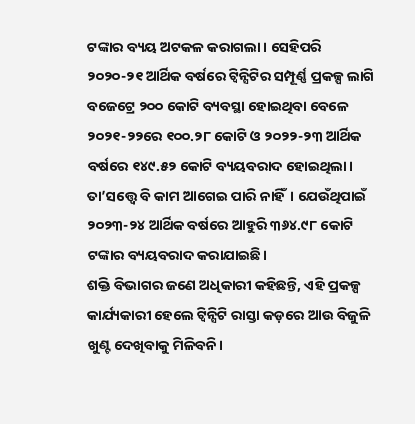ଟଙ୍କାର ବ୍ୟୟ ଅଟକଳ କରାଗଲା। ସେହିପରି ୨୦୨୦-୨୧ ଆର୍ଥିକ ବର୍ଷରେ ଟ୍ବିନ୍ସିଟିର ସମ୍ପୂର୍ଣ୍ଣ ପ୍ରକଳ୍ପ ଲାଗି ବଜେଟ୍ରେ ୨୦୦ କୋଟି ବ୍ୟବସ୍ଥା ହୋଇଥିବା ବେଳେ ୨୦୨୧-୨୨ରେ ୧୦୦.୨୮ କୋଟି ଓ ୨୦୨୨-୨୩ ଆର୍ଥିକ ବର୍ଷରେ ୧୪୯.୫୨ କୋଟି ବ୍ୟୟବରାଦ ହୋଇଥିଲା। ତା’ସତ୍ତ୍ବେ ବି କାମ ଆଗେଇ ପାରି ନାହିଁ। ଯେଉଁଥିପାଇଁ ୨୦୨୩-୨୪ ଆର୍ଥିକ ବର୍ଷରେ ଆହୁରି ୩୬୪.୯୮ କୋଟି ଟଙ୍କାର ବ୍ୟୟବରାଦ କରାଯାଇଛି।
ଶକ୍ତି ବିଭାଗର ଜଣେ ଅଧିକାରୀ କହିଛନ୍ତି, ଏହି ପ୍ରକଳ୍ପ କାର୍ଯ୍ୟକାରୀ ହେଲେ ଟ୍ୱିନ୍ସିଟି ରାସ୍ତା କଡ଼ରେ ଆଉ ବିଜୁଳି ଖୁଣ୍ଟ ଦେଖିବାକୁ ମିଳିବନି।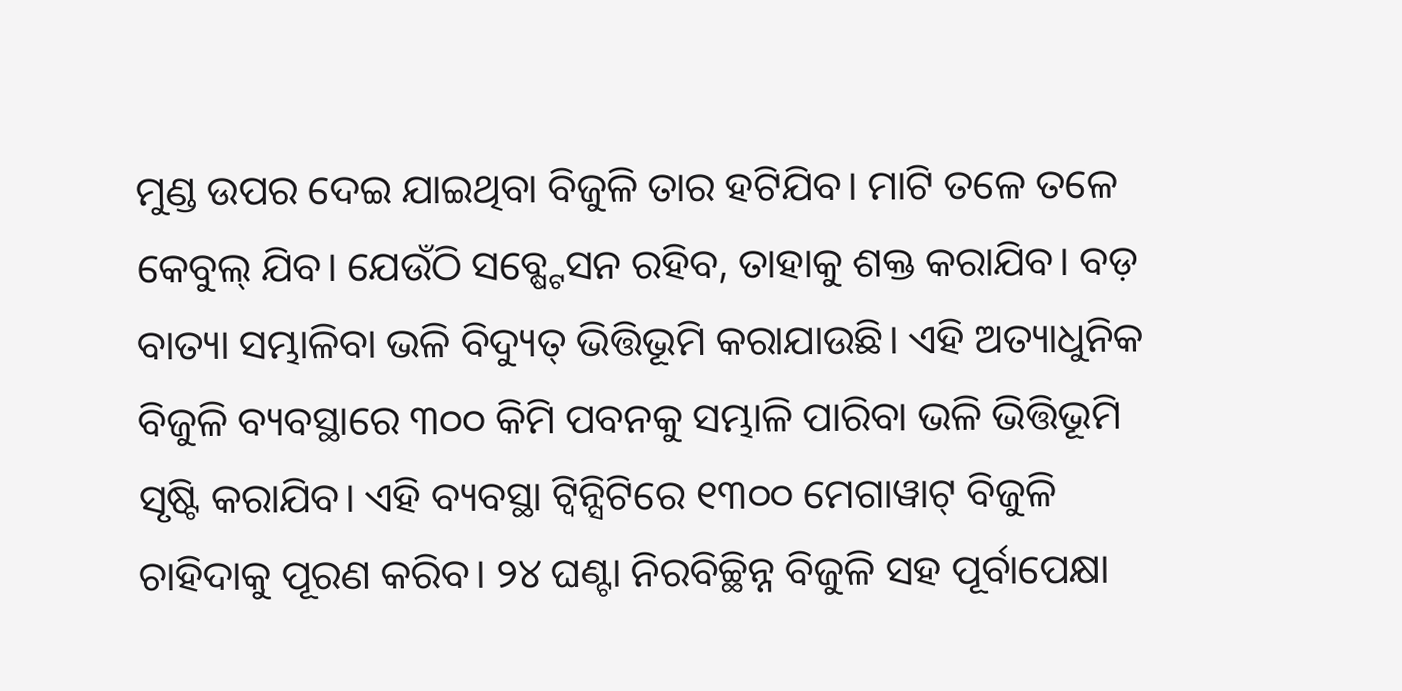ମୁଣ୍ଡ ଉପର ଦେଇ ଯାଇଥିବା ବିଜୁଳି ତାର ହଟିଯିବ। ମାଟି ତଳେ ତଳେ କେବୁଲ୍ ଯିବ। ଯେଉଁଠି ସବ୍ଷ୍ଟେସନ ରହିବ, ତାହାକୁ ଶକ୍ତ କରାଯିବ। ବଡ଼ ବାତ୍ୟା ସମ୍ଭାଳିବା ଭଳି ବିଦ୍ୟୁତ୍ ଭିତ୍ତିଭୂମି କରାଯାଉଛି। ଏହି ଅତ୍ୟାଧୁନିକ ବିଜୁଳି ବ୍ୟବସ୍ଥାରେ ୩୦୦ କିମି ପବନକୁ ସମ୍ଭାଳି ପାରିବା ଭଳି ଭିତ୍ତିଭୂମି ସୃଷ୍ଟି କରାଯିବ। ଏହି ବ୍ୟବସ୍ଥା ଟ୍ୱିନ୍ସିଟିରେ ୧୩୦୦ ମେଗାୱାଟ୍ ବିଜୁଳି ଚାହିଦାକୁ ପୂରଣ କରିବ। ୨୪ ଘଣ୍ଟା ନିରବିଚ୍ଛିନ୍ନ ବିଜୁଳି ସହ ପୂର୍ବାପେକ୍ଷା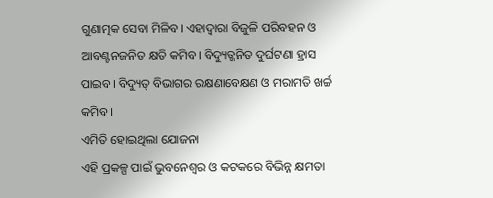ଗୁଣାତ୍ମକ ସେବା ମିଳିବ। ଏହାଦ୍ୱାରା ବିଜୁଳି ପରିବହନ ଓ ଆବଣ୍ଟନଜନିତ କ୍ଷତି କମିବ। ବିଦ୍ୟୁତ୍ଜନିତ ଦୁର୍ଘଟଣା ହ୍ରାସ ପାଇବ। ବିଦ୍ୟୁତ୍ ବିଭାଗର ରକ୍ଷଣାବେକ୍ଷଣ ଓ ମରାମତି ଖର୍ଚ୍ଚ କମିବ।
ଏମିତି ହୋଇଥିଲା ଯୋଜନା
ଏହି ପ୍ରକଳ୍ପ ପାଇଁ ଭୁବନେଶ୍ବର ଓ କଟକରେ ବିଭିନ୍ନ କ୍ଷମତା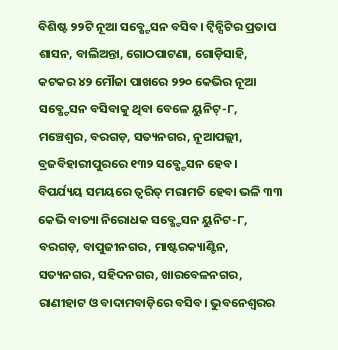ବିଶିଷ୍ଟ ୨୨ଟି ନୂଆ ସବ୍ଷ୍ଟେସନ ବସିବ। ଟ୍ୱିନ୍ସିଟିର ପ୍ରତାପ ଶାସନ, ବାଲିଅନ୍ତା, ଗୋଠପାଟଣା, ଗୋଡ଼ିସାହି, କଟକର ୪୨ ମୌଜା ପାଖରେ ୨୨୦ କେଭିର ନୂଆ ସବ୍ଷ୍ଟେସନ ବସିବାକୁ ଥିବା ବେଳେ ୟୁନିଟ୍-୮, ମଞ୍ଚେଶ୍ୱର, ବରଗଡ଼, ସତ୍ୟନଗର, ନୂଆପଲ୍ଲୀ, ବ୍ରଜବିହାରୀପୁରରେ ୧୩୨ ସବ୍ଷ୍ଟେସନ ହେବ। ବିପର୍ଯ୍ୟୟ ସମୟରେ ତ୍ୱରିତ୍ ମରାମତି ହେବା ଭଳି ୩୩ କେଭି ବାତ୍ୟା ନିରୋଧକ ସବ୍ଷ୍ଟେସନ ୟୁନିଟ-୮, ବରଗଡ଼, ବାପୁଜୀନଗର, ମାଷ୍ଟରକ୍ୟାଣ୍ଟିନ, ସତ୍ୟନଗର, ସହିଦନଗର, ଖାରବେଳନଗର, ରାଣୀହାଟ ଓ ବାଦାମବାଡ଼ିରେ ବସିବ। ଭୁବନେଶ୍ବରର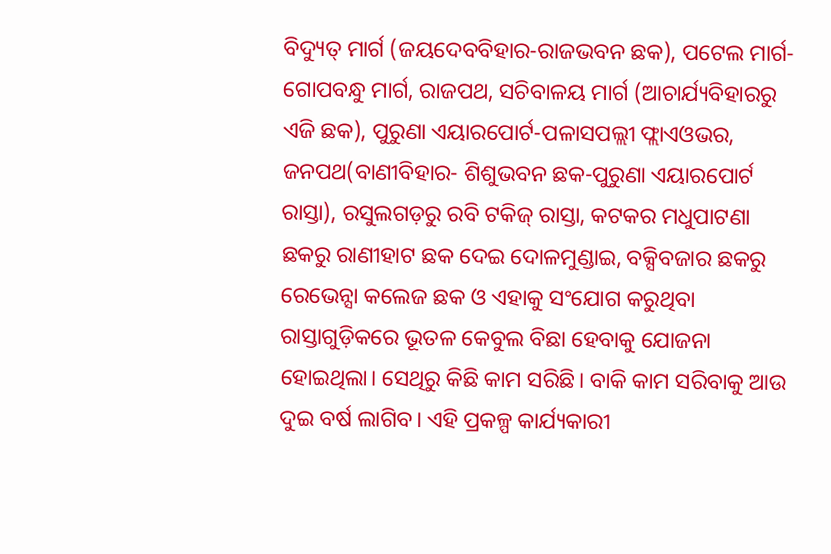ବିଦ୍ୟୁତ୍ ମାର୍ଗ (ଜୟଦେବବିହାର-ରାଜଭବନ ଛକ), ପଟେଲ ମାର୍ଗ-ଗୋପବନ୍ଧୁ ମାର୍ଗ, ରାଜପଥ, ସଚିବାଳୟ ମାର୍ଗ (ଆଚାର୍ଯ୍ୟବିହାରରୁ ଏଜି ଛକ), ପୁରୁଣା ଏୟାରପୋର୍ଟ-ପଳାସପଲ୍ଲୀ ଫ୍ଲାଏଓଭର, ଜନପଥ(ବାଣୀବିହାର- ଶିଶୁଭବନ ଛକ-ପୁରୁଣା ଏୟାରପୋର୍ଟ ରାସ୍ତା), ରସୁଲଗଡ଼ରୁ ରବି ଟକିଜ୍ ରାସ୍ତା, କଟକର ମଧୁପାଟଣା ଛକରୁ ରାଣୀହାଟ ଛକ ଦେଇ ଦୋଳମୁଣ୍ଡାଇ, ବକ୍ସିବଜାର ଛକରୁ ରେଭେନ୍ସା କଲେଜ ଛକ ଓ ଏହାକୁ ସଂଯୋଗ କରୁଥିବା ରାସ୍ତାଗୁଡ଼ିକରେ ଭୂତଳ କେବୁଲ ବିଛା ହେବାକୁ ଯୋଜନା ହୋଇଥିଲା। ସେଥିରୁ କିଛି କାମ ସରିଛି। ବାକି କାମ ସରିବାକୁ ଆଉ ଦୁଇ ବର୍ଷ ଲାଗିବ। ଏହି ପ୍ରକଳ୍ପ କାର୍ଯ୍ୟକାରୀ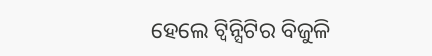ହେଲେ ଟ୍ବିନ୍ସିଟିର ବିଜୁଳି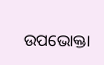ଉପଭୋକ୍ତା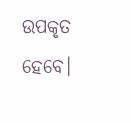ଉପକୃତ ହେବେ।